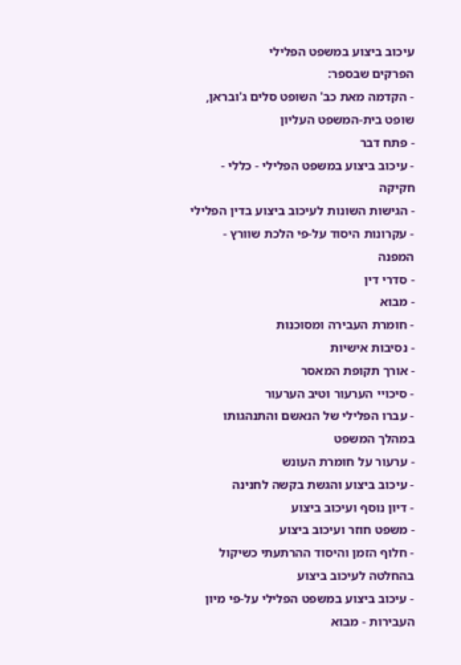עיכוב ביצוע במשפט הפלילי
הפרקים שבספר:
- הקדמה מאת כב' השופט סלים ג'ובראן, שופט בית-המשפט העליון
- פתח דבר
- עיכוב ביצוע במשפט הפלילי - כללי - חקיקה
- הגישות השונות לעיכוב ביצוע בדין הפלילי
- עקרונות היסוד על-פי הלכת שוורץ - המפנה
- סדרי דין
- מבוא
- חומרת העבירה ומסוכנות
- נסיבות אישיות
- אורך תקופת המאסר
- סיכויי הערעור וטיב הערעור
- עברו הפלילי של הנאשם והתנהגותו במהלך המשפט
- ערעור על חומרת העונש
- עיכוב ביצוע והגשת בקשה לחנינה
- דיון נוסף ועיכוב ביצוע
- משפט חוזר ועיכוב ביצוע
- חלוף הזמן והיסוד ההרתעתי כשיקול בהחלטה לעיכוב ביצוע
- עיכוב ביצוע במשפט הפלילי על-פי מיון העבירות - מבוא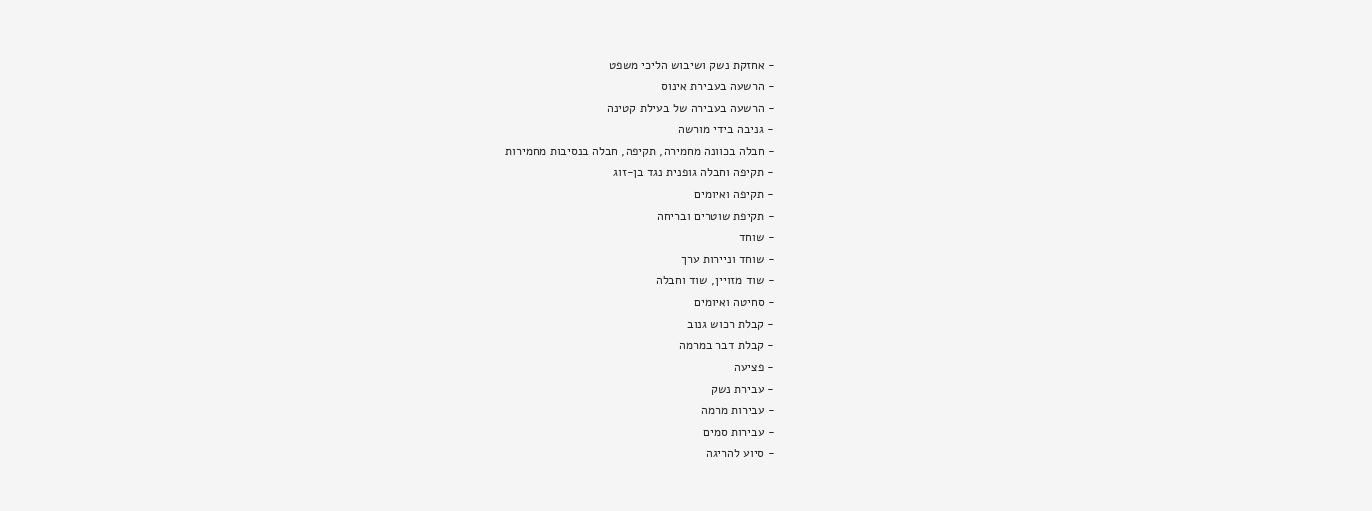- אחזקת נשק ושיבוש הליכי משפט
- הרשעה בעבירת אינוס
- הרשעה בעבירה של בעילת קטינה
- גניבה בידי מורשה
- חבלה בכוונה מחמירה, תקיפה, חבלה בנסיבות מחמירות
- תקיפה וחבלה גופנית נגד בן-זוג
- תקיפה ואיומים
- תקיפת שוטרים ובריחה
- שוחד
- שוחד וניירות ערך
- שוד מזויין, שוד וחבלה
- סחיטה ואיומים
- קבלת רכוש גנוב
- קבלת דבר במרמה
- פציעה
- עבירת נשק
- עבירות מרמה
- עבירות סמים
- סיוע להריגה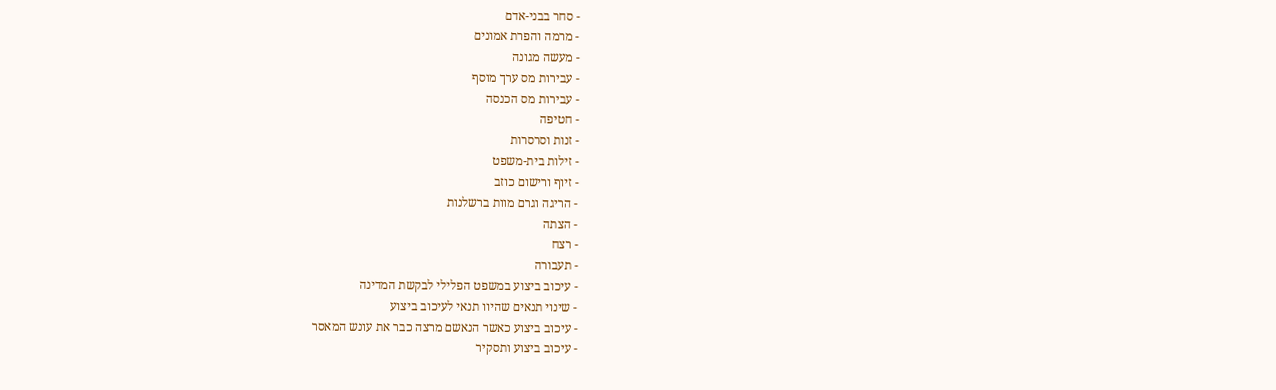- סחר בבני-אדם
- מרמה והפרת אמונים
- מעשה מגונה
- עבירות מס ערך מוסף
- עבירות מס הכנסה
- חטיפה
- זנות וסרסרות
- זילות בית-משפט
- זיוף ורישום כוזב
- הריגה וגרם מוות ברשלנות
- הצתה
- רצח
- תעבורה
- עיכוב ביצוע במשפט הפלילי לבקשת המדינה
- שינוי תנאים שהיוו תנאי לעיכוב ביצוע
- עיכוב ביצוע כאשר הנאשם מרצה כבר את עונש המאסר
- עיכוב ביצוע ותסקיר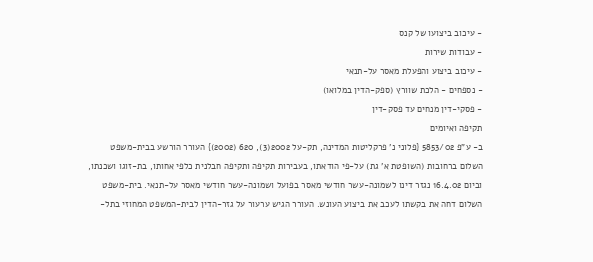- עיכוב ביצועו של קנס
- עבודות שירות
- עיכוב ביצוע והפעלת מאסר על-תנאי
- נספחים - הלכת שוורץ (ספק-הדין במלואו)
- פסקי-דין מנחים עד פסק-דין
תקיפה ואיומים
ב- ע"פ 5853/02 {פלוני נ' פרקליטות המדינה, תק-על 2002(3), 620 (2002)} העורר הורשע בבית-משפט השלום ברחובות (השופטת א' גת) על-פי הודאתו, בעבירות תקיפה ותקיפה חבלנית כלפי אחותו, בת-זוגו ושכנתו, וביום 16.4.02 נגזר דינו לשמונה-עשר חודשי מאסר בפועל ושמונה-עשר חודשי מאסר על-תנאי. בית-משפט השלום דחה את בקשתו לעכב את ביצוע העונש. העורר הגיש ערעור על גזר-הדין לבית-המשפט המחוזי בתל-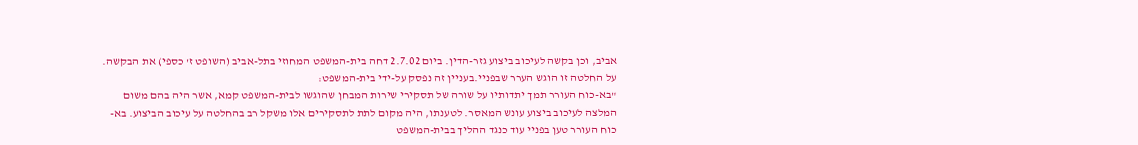אביב, וכן בקשה לעיכוב ביצוע גזר-הדין. ביום 2.7.02 דחה בית-המשפט המחוזי בתל-אביב (השופט ז' כספי) את הבקשה. על החלטה זו הוגש הערר שבפניי.בעניין זה נפסק על-ידי בית-המשפט:
"בא-כוח העורר תמך יתדותיו על שורה של תסקירי שירות המבחן שהוגשו לבית-המשפט קמא, אשר היה בהם משום המלצה לעיכוב ביצוע עונש המאסר. לטענתו, היה מקום לתת לתסקירים אלו משקל רב בהחלטה על עיכוב הביצוע. בא-כוח העורר טען בפניי עוד כנגד ההליך בבית-המשפט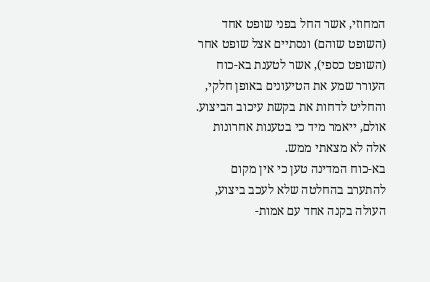המחוזי, אשר החל בפני שופט אחד (השופט שוהם) ונסתיים אצל שופט אחר (השופט כספי), אשר לטענת בא-כוח העורר שמע את הטיעונים באופן חלקי, והחליט לדחות את בקשת עיכוב הביצוע.
אולם, ייאמר מיד כי בטענות אחרונות אלה לא מצאתי ממש.
בא-כוח המדינה טען כי אין מקום להתערב בהחלטה שלא לעכב ביצוע, העולה בקנה אחד עם אמות-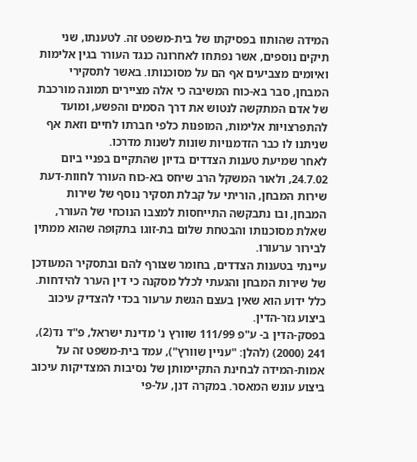המידה שהותוו בפסיקתו של בית-משפט זה. לטענתו, שני תיקים נוספים, אשר נפתחו לאחרונה כנגד העורר בגין אלימות ואיומים מצביעים אף הם על מסוכנותו. באשר לתסקירי המבחן, סבר בא-כוח המשיבה כי אלה מציירים תמונה מורכבת של אדם המתקשה לנטוש את דרך הסמים והפשע, ומועד להתפרצויות אלימות, המופנות כלפי חברתו לחיים וזאת אף שניתנו לו כבר הזדמנויות שונות לשנות מדרכו.
לאחר שמיעת טענות הצדדים בדיון שהתקיים בפניי ביום 24.7.02, ולאור המשקל הרב שיחס בא-כוח העורר לחוות-דעת שירות המבחן, הוריתי על קבלת תסקיר נוסף של שירות המבחן, ובו נתבקשה התייחסות למצבו הנוכחי של העורר, שאלת מסוכנותו והבטחת שלום בת-זוגו בתקופה שהוא ממתין לבירור ערעורו.
עיינתי בטענות הצדדים, בחומר שצורף להם ובתסקיר המעודכן של שירות המבחן והגעתי לכלל מסקנה כי דין הערר להידחות.
כלל ידוע הוא שאין בעצם הגשת ערעור בכדי להצדיק עיכוב ביצוע גזר-הדין.
בפסק-הדין ב- ע"פ 111/99 שוורץ נ' מדינת ישראל, פ"ד נד(2), 241 (2000) (להלן: "עניין שוורץ"), עמד בית-משפט זה על אמות-המידה לבחינת התקיימותן של נסיבות המצדיקות עיכוב ביצוע עונש המאסר. במקרה דנן, על-פי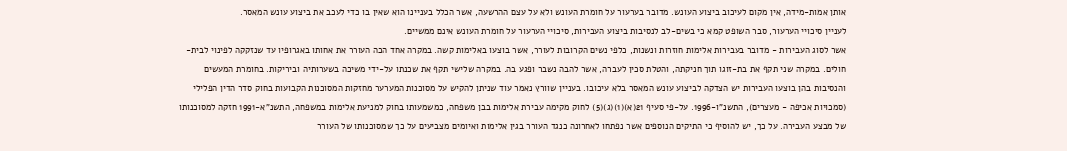אותן אמות-מידה, אין מקום לעיכוב ביצוע העונש. מדובר בערעור על חומרת העונש ולא על עצם ההרשעה, אשר הכלל בעניינו הוא שאין בו כדי לעכב את ביצוע עונש המאסר.
לעניין סיכויי הערעור, סבר השופט קמא כי בשים-לב לנסיבות ביצוע העבירות, סיכויי הערעור על חומרת העונש אינם ממשיים.
אשר לסוג העבירות - מדובר בעבירות אלימות חוזרות ונשנות, כלפי נשים הקרובות לעורר, אשר בוצעו באלימות קשה. במקרה אחד הכה העורר את אחותו באגרופיו עד שנזקקה לפינוי לבית-חולים. במקרה שני תקף את בת-זוגו תוך חניקתה, והטלת סכין לעברה, אשר להבה נשבר ופגע בה. במקרה שלישי תקף את שכנתו על-ידי משיכה בשערותיה וביריקות. בחומרת המעשים והנסיבות בהן בוצעו העבירות יש הצדקה לביצוע עונש המאסר בלא עיכובו. בעניין שוורץ נאמר עוד שניתן להקיש על מסוכנות המערער מחזקות המסוכנות הקבועות בחוק סדר הדין הפלילי (סמכויות אכיפה - מעצרים), התשנ"ו-1996. על-פי סעיף 21(א)(1)(ג)(5) לחוק מקימה עבירת אלימות בבן משפחה, כמשמעותו בחוק למניעת אלימות במשפחה, התשנ"א-1991 חזקה למסוכנותו של מבצע העבירה. על כך, יש להוסיף כי התיקים הנוספים אשר נפתחו לאחרונה כנגד העורר בגין אלימות ואיומים מצביעים על כך שמסוכנותו של העורר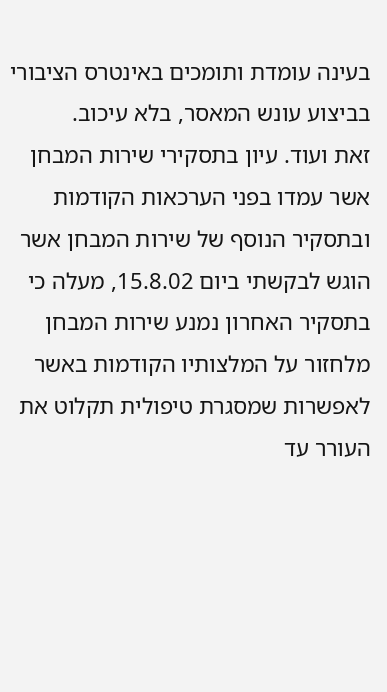בעינה עומדת ותומכים באינטרס הציבורי בביצוע עונש המאסר, בלא עיכוב.
זאת ועוד. עיון בתסקירי שירות המבחן אשר עמדו בפני הערכאות הקודמות ובתסקיר הנוסף של שירות המבחן אשר הוגש לבקשתי ביום 15.8.02, מעלה כי בתסקיר האחרון נמנע שירות המבחן מלחזור על המלצותיו הקודמות באשר לאפשרות שמסגרת טיפולית תקלוט את העורר עד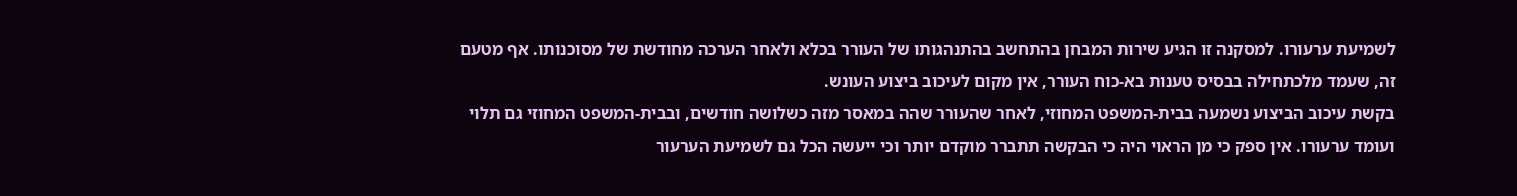לשמיעת ערעורו. למסקנה זו הגיע שירות המבחן בהתחשב בהתנהגותו של העורר בכלא ולאחר הערכה מחודשת של מסוכנותו. אף מטעם זה, שעמד מלכתחילה בבסיס טענות בא-כוח העורר, אין מקום לעיכוב ביצוע העונש.
בקשת עיכוב הביצוע נשמעה בבית-המשפט המחוזי, לאחר שהעורר שהה במאסר מזה כשלושה חודשים, ובבית-המשפט המחוזי גם תלוי ועומד ערעורו. אין ספק כי מן הראוי היה כי הבקשה תתברר מוקדם יותר וכי ייעשה הכל גם לשמיעת הערעור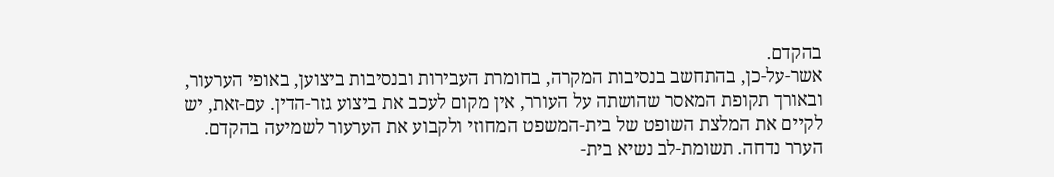בהקדם.
אשר-על-כן, בהתחשב בנסיבות המקרה, בחומרת העבירות ובנסיבות ביצוען, באופי הערעור, ובאורך תקופת המאסר שהושתה על העורר, אין מקום לעכב את ביצוע גזר-הדין. עם-זאת, יש לקיים את המלצת השופט של בית-המשפט המחוזי ולקבוע את הערעור לשמיעה בהקדם. הערר נדחה. תשומת-לב נשיא בית-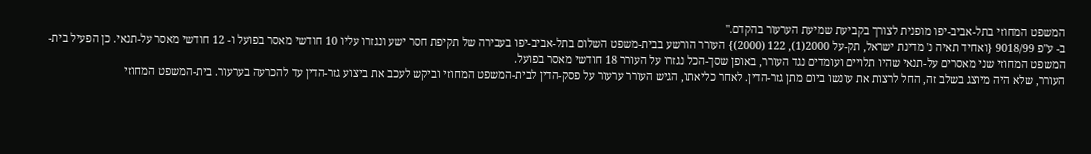המשפט המחוזי בתל-אביב-יפו מופנית לצורך בקביעת שמיעת הערעור בהקדם."
ב- ע"פ 9018/99 {ואחיד תאיה נ' מדינת ישראל, תק-על 2000(1), 122 (2000)} העורר הורשע בבית-משפט השלום בתל-אביב-יפו בעבירה של תקיפת חסר ישע ונגזרו עליו 10 חודשי מאסר בפועל ו- 12 חודשי מאסר על-תנאי. כן הפעיל בית-המשפט המחוזי שני מאסרים על-תנאי שהיו תלויים ועומדים נגד העורר, באופן שסך-הכל נגזרו על העורר 18 חודשי מאסר בפועל.
העורר, שלא היה מיוצג בשלב זה, החל לרצות את עונשו ביום מתן גזר-הדין. לאחר כליאתו, הגיש העורר ערעור על פסק-הדין לבית-המשפט המחוזי וביקש לעכב את ביצוע גזר-הדין עד להכרעה בערעור. בית-המשפט המחוזי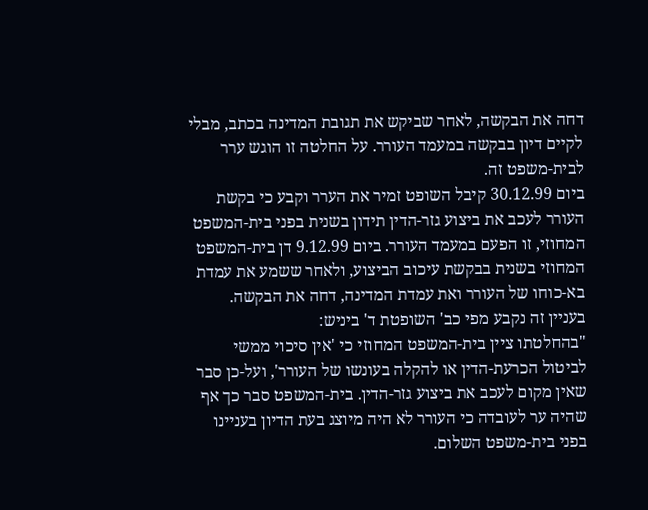דחה את הבקשה, לאחר שביקש את תגובת המדינה בכתב, מבלי לקיים דיון בבקשה במעמד העורר. על החלטה זו הוגש ערר לבית-משפט זה.
ביום 30.12.99 קיבל השופט זמיר את הערר וקבע כי בקשת העורר לעכב את ביצוע גזר-הדין תידון בשנית בפני בית-המשפט המחוזי, זו הפעם במעמד העורר. ביום 9.12.99 דן בית-המשפט המחוזי בשנית בבקשת עיכוב הביצוע, ולאחר ששמע את עמדת בא-כוחו של העורר ואת עמדת המדינה, דחה את הבקשה.
בעניין זה נקבע מפי כב' השופטת ד' ביניש:
"בהחלטתו ציין בית-המשפט המחוזי כי 'אין סיכוי ממשי לביטול הכרעת-הדין או להקלה בעונשו של העורר', ועל-כן סבר שאין מקום לעכב את ביצוע גזר-הדין. בית-המשפט סבר כך אף שהיה ער לעובדה כי העורר לא היה מיוצג בעת הדיון בעניינו בפני בית-משפט השלום.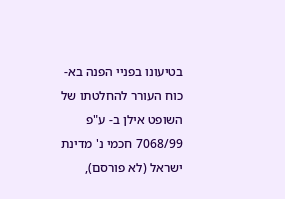בטיעונו בפניי הפנה בא-כוח העורר להחלטתו של השופט אילן ב- ע"פ 7068/99 חכמי נ' מדינת ישראל (לא פורסם),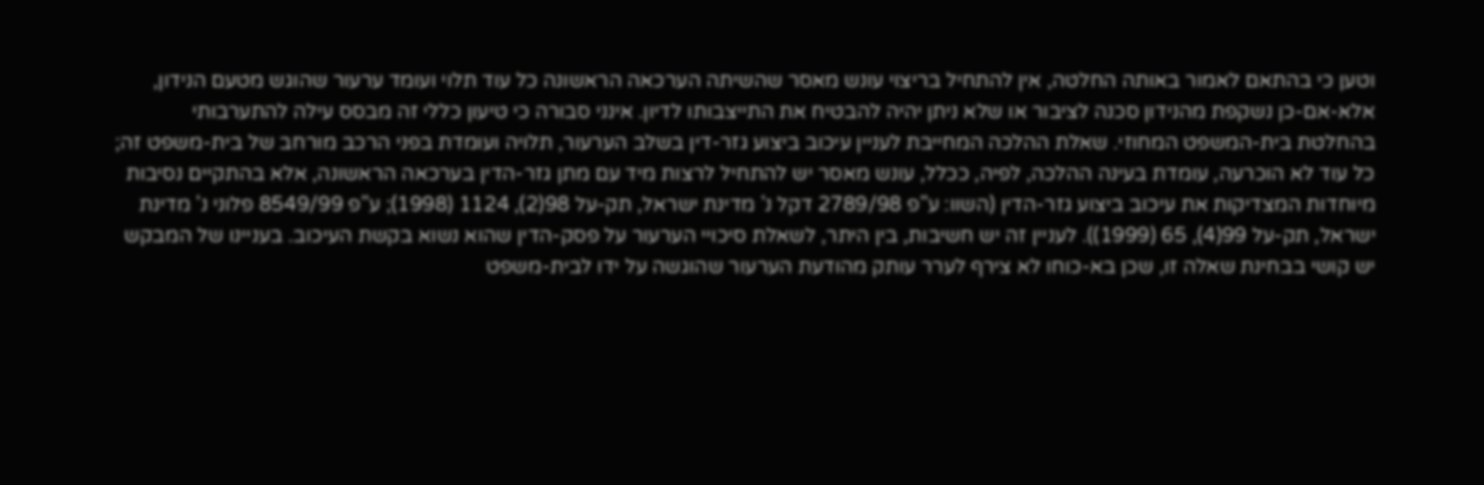וטען כי בהתאם לאמור באותה החלטה, אין להתחיל בריצוי עונש מאסר שהשיתה הערכאה הראשונה כל עוד תלוי ועומד ערעור שהוגש מטעם הנידון, אלא-אם-כן נשקפת מהנידון סכנה לציבור או שלא ניתן יהיה להבטיח את התייצבותו לדיון. אינני סבורה כי טיעון כללי זה מבסס עילה להתערבותי בהחלטת בית-המשפט המחוזי. שאלת ההלכה המחייבת לעניין עיכוב ביצוע גזר-דין בשלב הערעור, תלויה ועומדת בפני הרכב מורחב של בית-משפט זה; כל עוד לא הוכרעה, עומדת בעינה ההלכה, לפיה, ככלל, עונש מאסר יש להתחיל לרצות מיד עם מתן גזר-הדין בערכאה הראשונה, אלא בהתקיים נסיבות מיוחדות המצדיקות את עיכוב ביצוע גזר-הדין (השוו: ע"פ 2789/98 דקל נ' מדינת ישראל, תק-על 98(2), 1124 (1998); ע"פ 8549/99 פלוני נ' מדינת ישראל, תק-על 99(4), 65 (1999)). לעניין זה יש חשיבות, בין היתר, לשאלת סיכויי הערעור על פסק-הדין שהוא נשוא בקשת העיכוב. בעניינו של המבקש יש קושי בבחינת שאלה זו, שכן בא-כוחו לא צירף לערר עותק מהודעת הערעור שהוגשה על ידו לבית-משפט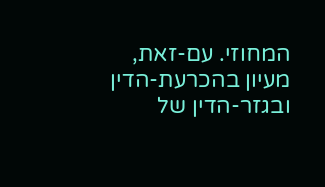המחוזי. עם-זאת, מעיון בהכרעת-הדין ובגזר-הדין של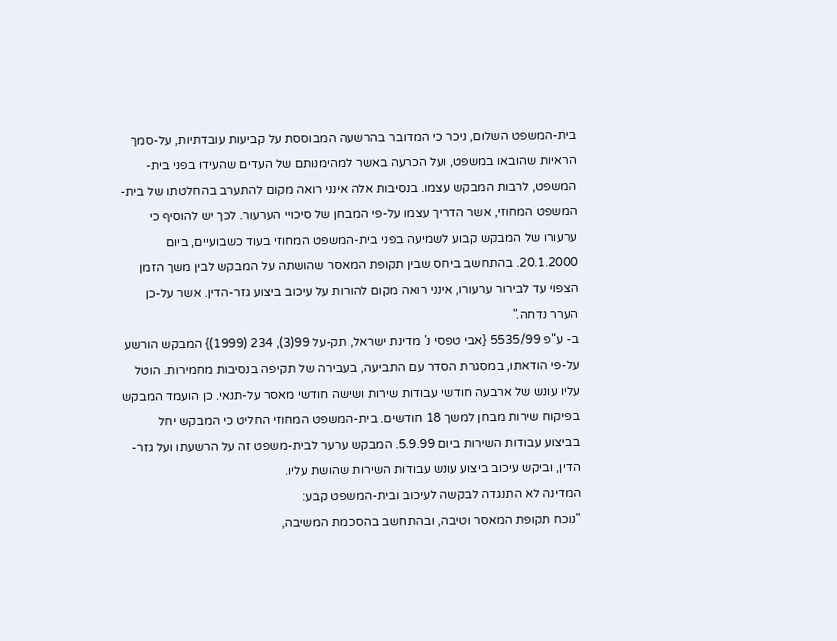בית-המשפט השלום, ניכר כי המדובר בהרשעה המבוססת על קביעות עובדתיות, על-סמך הראיות שהובאו במשפט, ועל הכרעה באשר למהימנותם של העדים שהעידו בפני בית-המשפט, לרבות המבקש עצמו. בנסיבות אלה אינני רואה מקום להתערב בהחלטתו של בית-המשפט המחוזי, אשר הדריך עצמו על-פי המבחן של סיכויי הערעור. לכך יש להוסיף כי ערעורו של המבקש קבוע לשמיעה בפני בית-המשפט המחוזי בעוד כשבועיים, ביום 20.1.2000. בהתחשב ביחס שבין תקופת המאסר שהושתה על המבקש לבין משך הזמן הצפוי עד לבירור ערעורו, אינני רואה מקום להורות על עיכוב ביצוע גזר-הדין. אשר על-כן הערר נדחה."
ב- ע"פ 5535/99 {אבי טפסי נ' מדינת ישראל, תק-על 99(3), 234 (1999)} המבקש הורשע על-פי הודאתו, במסגרת הסדר עם התביעה, בעבירה של תקיפה בנסיבות מחמירות. הוטל עליו עונש של ארבעה חודשי עבודות שירות ושישה חודשי מאסר על-תנאי. כן הועמד המבקש בפיקוח שירות מבחן למשך 18 חודשים. בית-המשפט המחוזי החליט כי המבקש יחל בביצוע עבודות השירות ביום 5.9.99. המבקש ערער לבית-משפט זה על הרשעתו ועל גזר-הדין, וביקש עיכוב ביצוע עונש עבודות השירות שהושת עליו.
המדינה לא התנגדה לבקשה לעיכוב ובית-המשפט קבע:
"נוכח תקופת המאסר וטיבה, ובהתחשב בהסכמת המשיבה,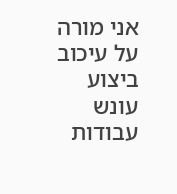אני מורה על עיכוב ביצוע עונש עבודות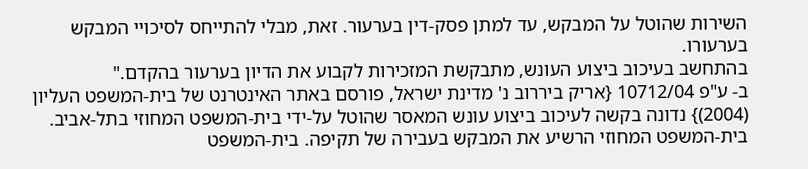השירות שהוטל על המבקש, עד למתן פסק-דין בערעור. זאת, מבלי להתייחס לסיכויי המבקש בערעורו.
בהתחשב בעיכוב ביצוע העונש, מתבקשת המזכירות לקבוע את הדיון בערעור בהקדם."
ב- ע"פ 10712/04 {אריק ביררוב נ' מדינת ישראל, פורסם באתר האינטרנט של בית-המשפט העליון (2004)} נדונה בקשה לעיכוב ביצוע עונש המאסר שהוטל על-ידי בית-המשפט המחוזי בתל-אביב. בית-המשפט המחוזי הרשיע את המבקש בעבירה של תקיפה. בית-המשפט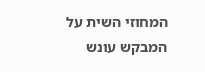המחוזי השית על המבקש עונש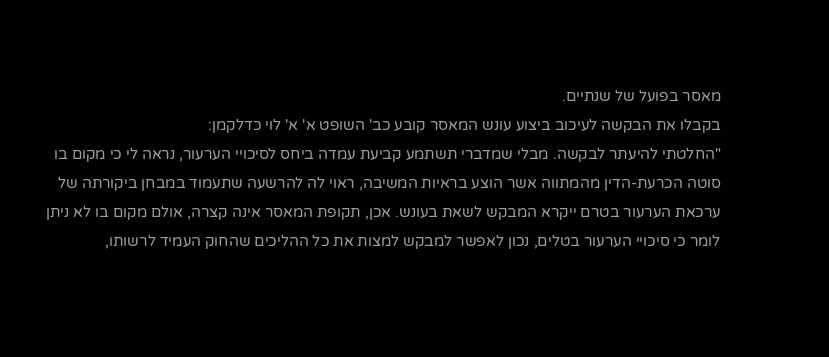מאסר בפועל של שנתיים.
בקבלו את הבקשה לעיכוב ביצוע עונש המאסר קובע כב' השופט א' א' לוי כדלקמן:
"החלטתי להיעתר לבקשה. מבלי שמדברי תשתמע קביעת עמדה ביחס לסיכויי הערעור, נראה לי כי מקום בו סוטה הכרעת-הדין מהמתווה אשר הוצע בראיות המשיבה, ראוי לה להרשעה שתעמוד במבחן ביקורתה של ערכאת הערעור בטרם ייקרא המבקש לשאת בעונש. אכן, תקופת המאסר אינה קצרה, אולם מקום בו לא ניתן לומר כי סיכויי הערעור בטלים, נכון לאפשר למבקש למצות את כל ההליכים שהחוק העמיד לרשותו,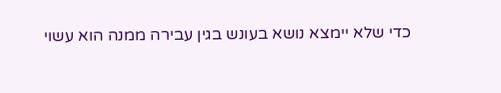כדי שלא יימצא נושא בעונש בגין עבירה ממנה הוא עשוי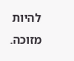להיות מזוכה.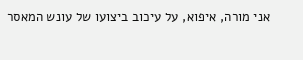אני מורה, איפוא, על עיכוב ביצועו של עונש המאסר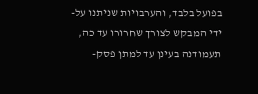בפועל בלבד, והערבויות שניתנו על-ידי המבקש לצורך שחרורו עד כה, תעמודנה בעינן עד למתן פסק-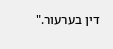דין בערעור."